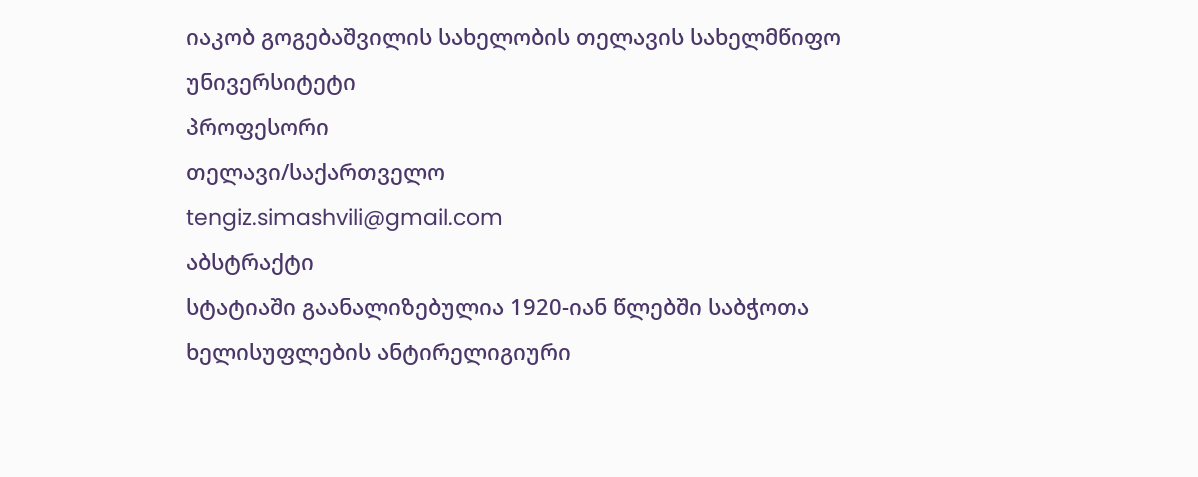იაკობ გოგებაშვილის სახელობის თელავის სახელმწიფო უნივერსიტეტი
პროფესორი
თელავი/საქართველო
tengiz.simashvili@gmail.com
აბსტრაქტი
სტატიაში გაანალიზებულია 1920-იან წლებში საბჭოთა ხელისუფლების ანტირელიგიური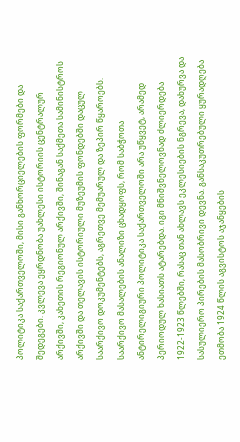პოლიტიკა საქართველოში, მისი განხორციელების ფორმები და შედეგები. კვლევა ეყრდნობა უახლესი ისტორიის ცენტრალურ არქივში, კახეთის რეგიონულ არქივში, შინაგან საქმეთა სამინისტროს არქივში და თელავის ისტორიული მუზეუმის ფონდებში დაცულ საარქივო დოკუმენტებს, აგრეთვე მემუარულ და ზეპირ წყაროებს.
საარქივო მასალების ანალიზი ცხადყოფს, რომ საბჭოთა ანტირელიგიური პოლიტიკა საქართველოში არა უწყვეტ, არამედ პერიოდულ ხასიათს ატარებდა. იგი მნიშვნელოვნად ძლიერდება 1922-1923 წლებში, რასაც თან ახლავს ეკლესიების ნგრევა, დახურვა და სასულიერო პირების მასობრივი დევნა. განსაკუთრებული ყურადღება ეთმობა 1924 წლის აგვისტოს აჯანყების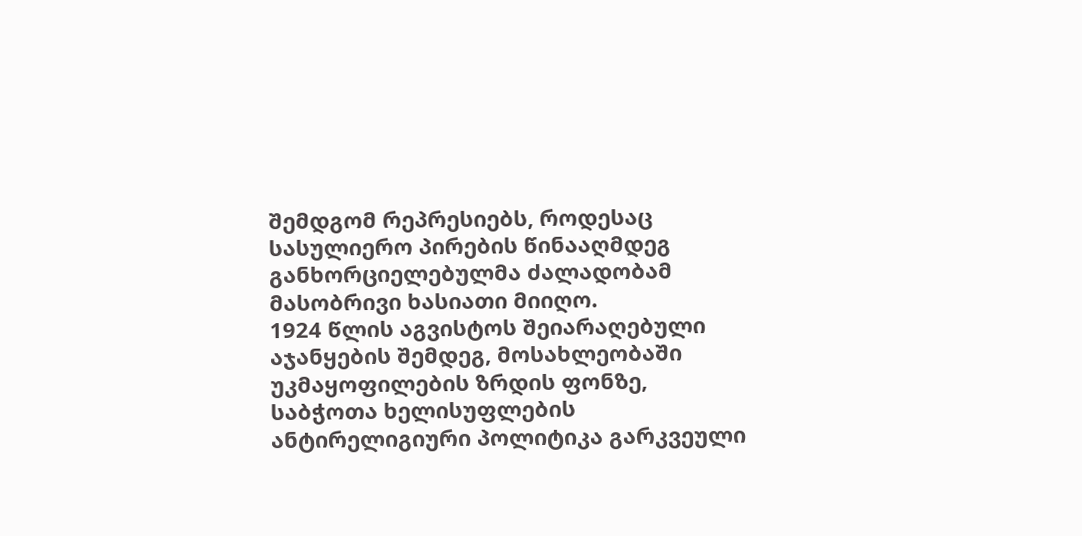შემდგომ რეპრესიებს, როდესაც სასულიერო პირების წინააღმდეგ განხორციელებულმა ძალადობამ მასობრივი ხასიათი მიიღო.
1924 წლის აგვისტოს შეიარაღებული აჯანყების შემდეგ, მოსახლეობაში უკმაყოფილების ზრდის ფონზე, საბჭოთა ხელისუფლების ანტირელიგიური პოლიტიკა გარკვეული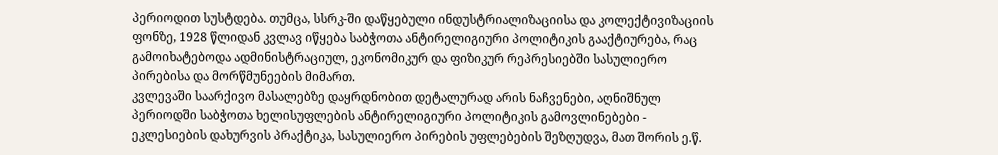პერიოდით სუსტდება. თუმცა, სსრკ-ში დაწყებული ინდუსტრიალიზაციისა და კოლექტივიზაციის ფონზე, 1928 წლიდან კვლავ იწყება საბჭოთა ანტირელიგიური პოლიტიკის გააქტიურება, რაც გამოიხატებოდა ადმინისტრაციულ, ეკონომიკურ და ფიზიკურ რეპრესიებში სასულიერო პირებისა და მორწმუნეების მიმართ.
კვლევაში საარქივო მასალებზე დაყრდნობით დეტალურად არის ნაჩვენები, აღნიშნულ პერიოდში საბჭოთა ხელისუფლების ანტირელიგიური პოლიტიკის გამოვლინებები - ეკლესიების დახურვის პრაქტიკა, სასულიერო პირების უფლებების შეზღუდვა, მათ შორის ე.წ.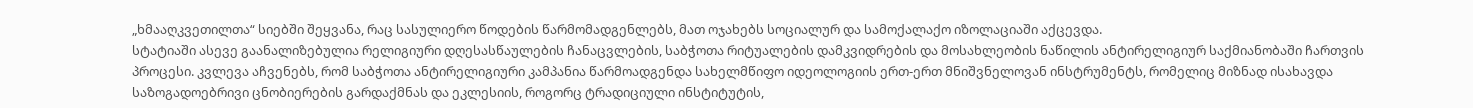„ხმააღკვეთილთა“ სიებში შეყვანა, რაც სასულიერო წოდების წარმომადგენლებს, მათ ოჯახებს სოციალურ და სამოქალაქო იზოლაციაში აქცევდა.
სტატიაში ასევე გაანალიზებულია რელიგიური დღესასწაულების ჩანაცვლების, საბჭოთა რიტუალების დამკვიდრების და მოსახლეობის ნაწილის ანტირელიგიურ საქმიანობაში ჩართვის პროცესი. კვლევა აჩვენებს, რომ საბჭოთა ანტირელიგიური კამპანია წარმოადგენდა სახელმწიფო იდეოლოგიის ერთ-ერთ მნიშვნელოვან ინსტრუმენტს, რომელიც მიზნად ისახავდა საზოგადოებრივი ცნობიერების გარდაქმნას და ეკლესიის, როგორც ტრადიციული ინსტიტუტის,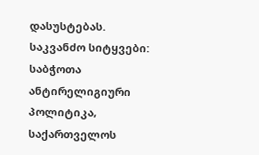დასუსტებას.
საკვანძო სიტყვები: საბჭოთა ანტირელიგიური პოლიტიკა, საქართველოს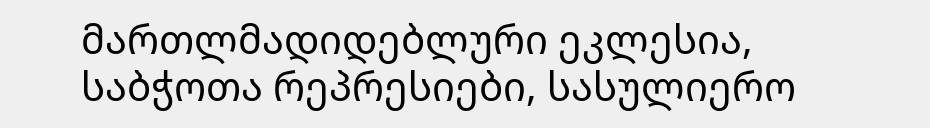მართლმადიდებლური ეკლესია, საბჭოთა რეპრესიები, სასულიერო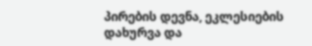პირების დევნა, ეკლესიების დახურვა და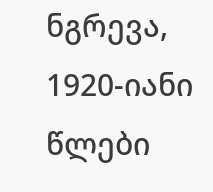ნგრევა, 1920-იანი წლები